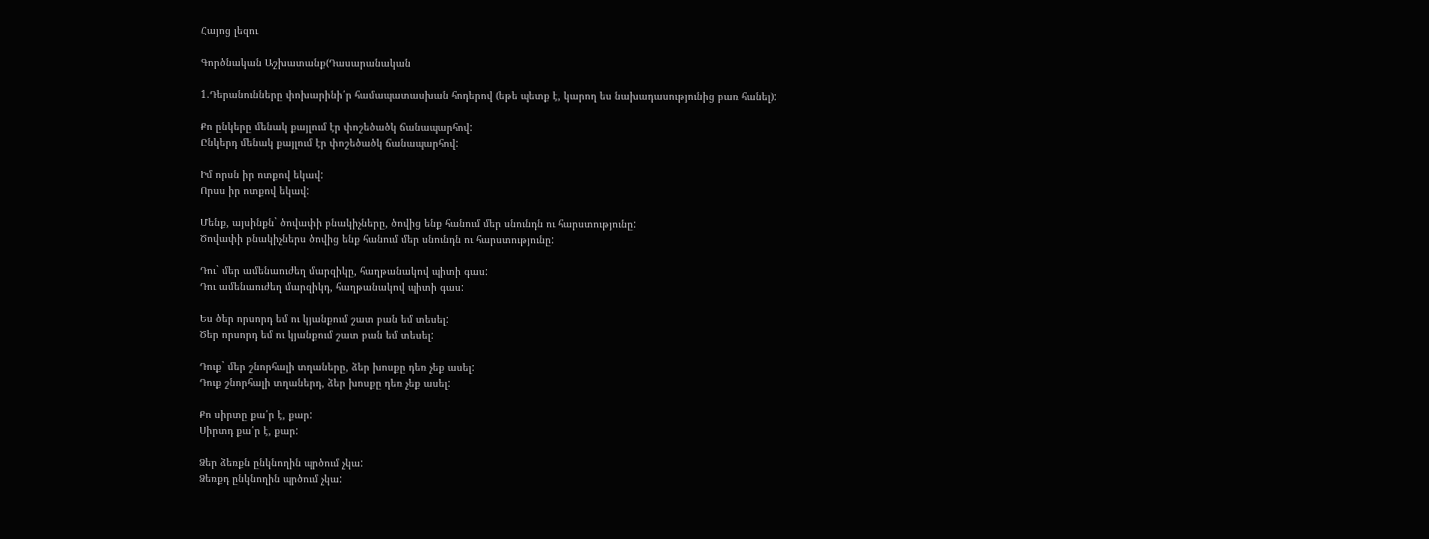Հայոց լեզու

Գործնական Աշխատանք(Դասարանական

1.Դերանունները փոխարինի՛ր համապատասխան հոդերով (եթե պետք է, կարող ես նախադասությունից բառ հանել):

Քո ընկերը մենակ քայլում էր փոշեծածկ ճանապարհով:
Ընկերդ մենակ քայլում էր փոշեծածկ ճանապարհով:

Իմ որսն իր ոտքով եկավ:
Որսս իր ոտքով եկավ:

Մենք, այսինքն` ծովափի բնակիչները, ծովից ենք հանում մեր սնունդն ու հարստությունը:
Ծովափի բնակիչներս ծովից ենք հանում մեր սնունդն ու հարստությունը:

Դու` մեր ամենաուժեղ մարզիկը, հաղթանակով պիտի գաս:
Դու ամենաուժեղ մարզիկդ, հաղթանակով պիտի գաս:

Ես ծեր որսորդ եմ ու կյանքում շատ բան եմ տեսել:
Ծեր որսորդ եմ ու կյանքում շատ բան եմ տեսել:

Դուք` մեր շնորհալի տղաները, ձեր խոսքը դեռ չեք ասել:
Դուք շնորհալի տղաներդ, ձեր խոսքը դեռ չեք ասել:

Քո սիրտը քա՛ր է, քար:
Սիրտդ քա՛ր է, քար:

Ձեր ձեռքն ընկնողին պրծում չկա:
Ձեռքդ ընկնողին պրծում չկա: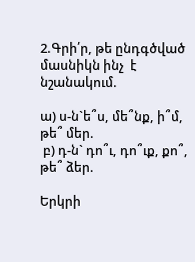2.Գրի՛ր, թե ընդգծված մասնիկն ինչ  է նշանակում.

ա) ս-ն`ե՞ս, մե՞նք, ի՞մ, թե՞ մեր.
 բ) դ-ն` դո՞ւ, դո՞ւք, քո՞, թե՞ ձեր.

Երկրի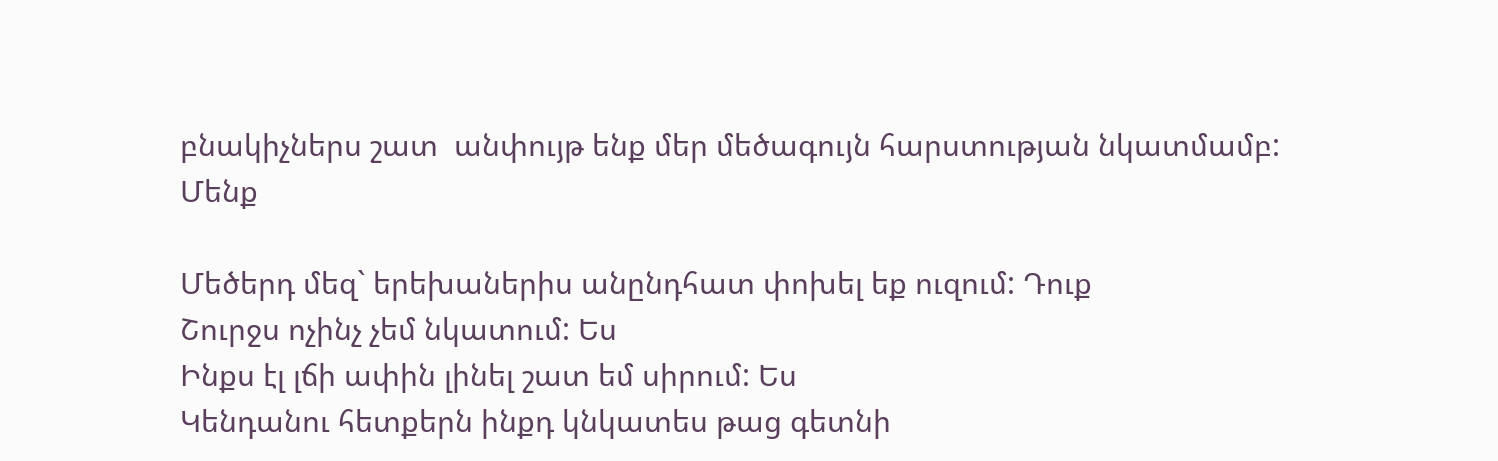բնակիչներս շատ  անփույթ ենք մեր մեծագույն հարստության նկատմամբ:
Մենք

Մեծերդ մեզ` երեխաներիս անընդհատ փոխել եք ուզում: Դուք
Շուրջս ոչինչ չեմ նկատում: Ես
Ինքս էլ լճի ափին լինել շատ եմ սիրում: Ես
Կենդանու հետքերն ինքդ կնկատես թաց գետնի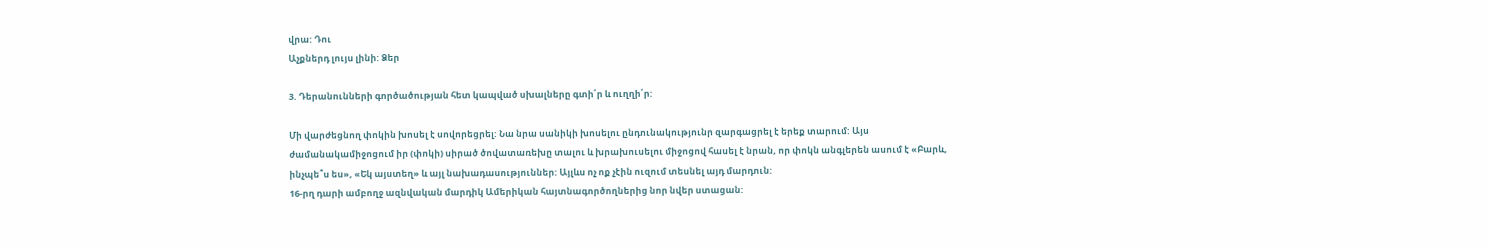վրա: Դու
Աչքներդ լույս լինի: Ձեր

3. Դերանունների գործածության հետ կապված սխալները գտի՛ր և ուղղի՛ր:

Մի վարժեցնող փոկին խոսել է սովորեցրել: Նա նրա սանիկի խոսելու ընդունակությունր զարգացրել է երեք տարում: Այս ժամանակամիջոցում իր (փոկի) սիրած ծովատառեխը տալու և խրախուսելու միջոցով հասել է նրան, որ փոկն անգլերեն ասում է «Բարև, ինչպե՞ս ես», «Եկ այստեղ» և այլ նախադասություններ: Այլևս ոչ ոք չէին ուզում տեսնել այդ մարդուն:
16-րղ դարի ամբողջ ազնվական մարդիկ Ամերիկան հայտնագործողներից նոր նվեր ստացան: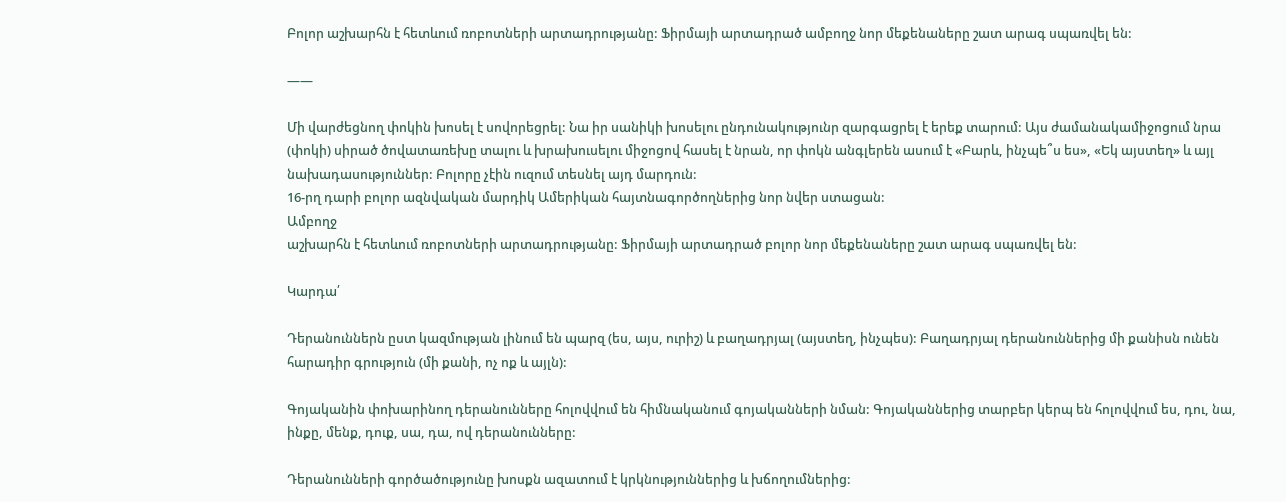Բոլոր աշխարհն է հետևում ռոբոտների արտադրությանը: Ֆիրմայի արտադրած ամբողջ նոր մեքենաները շատ արագ սպառվել են:

——

Մի վարժեցնող փոկին խոսել է սովորեցրել: Նա իր սանիկի խոսելու ընդունակությունր զարգացրել է երեք տարում: Այս ժամանակամիջոցում նրա (փոկի) սիրած ծովատառեխը տալու և խրախուսելու միջոցով հասել է նրան, որ փոկն անգլերեն ասում է «Բարև, ինչպե՞ս ես», «Եկ այստեղ» և այլ նախադասություններ: Բոլորը չէին ուզում տեսնել այդ մարդուն:
16-րղ դարի բոլոր ազնվական մարդիկ Ամերիկան հայտնագործողներից նոր նվեր ստացան:
Ամբողջ
աշխարհն է հետևում ռոբոտների արտադրությանը: Ֆիրմայի արտադրած բոլոր նոր մեքենաները շատ արագ սպառվել են:

Կարդա՛

Դերանուններն ըստ կազմության լինում են պարզ (ես, այս, ուրիշ) և բաղադրյալ (այստեղ, ինչպես): Բաղադրյալ դերանուններից մի քանիսն ունեն հարադիր գրություն (մի քանի, ոչ ոք և այլն):

Գոյականին փոխարինող դերանունները հոլովվում են հիմնականում գոյականների նման: Գոյականներից տարբեր կերպ են հոլովվում ես, դու, նա, ինքը, մենք, դուք, սա, դա, ով դերանունները:

Դերանունների գործածությունը խոսքն ազատում է կրկնություններից և խճողումներից: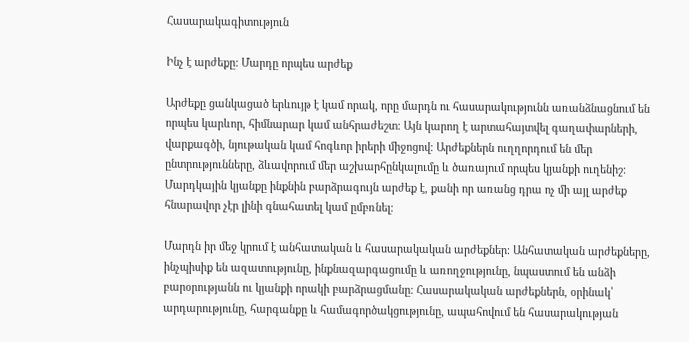Հասարակագիտություն

Ինչ է արժեքը: Մարդը որպես արժեք

Արժեքը ցանկացած երևույթ է կամ որակ, որը մարդն ու հասարակությունն առանձնացնում են որպես կարևոր, հիմնարար կամ անհրաժեշտ։ Այն կարող է արտահայտվել գաղափարների, վարքագծի, նյութական կամ հոգևոր իրերի միջոցով։ Արժեքներն ուղղորդում են մեր ընտրությունները, ձևավորում մեր աշխարհընկալումը և ծառայում որպես կյանքի ուղենիշ։ Մարդկային կյանքը ինքնին բարձրագույն արժեք է, քանի որ առանց դրա ոչ մի այլ արժեք հնարավոր չէր լինի գնահատել կամ ըմբռնել։

Մարդն իր մեջ կրում է անհատական և հասարակական արժեքներ։ Անհատական արժեքները, ինչպիսիք են ազատությունը, ինքնազարգացումը և առողջությունը, նպաստում են անձի բարօրությանն ու կյանքի որակի բարձրացմանը։ Հասարակական արժեքներն, օրինակ՝ արդարությունը, հարգանքը և համագործակցությունը, ապահովում են հասարակության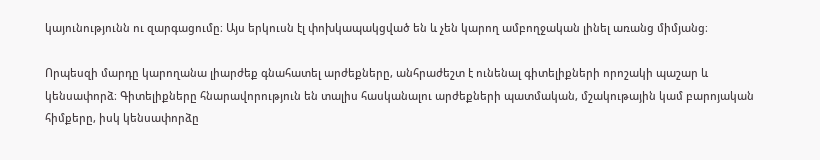կայունությունն ու զարգացումը։ Այս երկուսն էլ փոխկապակցված են և չեն կարող ամբողջական լինել առանց միմյանց։

Որպեսզի մարդը կարողանա լիարժեք գնահատել արժեքները, անհրաժեշտ է ունենալ գիտելիքների որոշակի պաշար և կենսափորձ։ Գիտելիքները հնարավորություն են տալիս հասկանալու արժեքների պատմական, մշակութային կամ բարոյական հիմքերը, իսկ կենսափորձը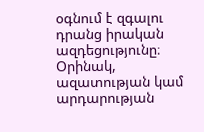օգնում է զգալու դրանց իրական ազդեցությունը։ Օրինակ, ազատության կամ արդարության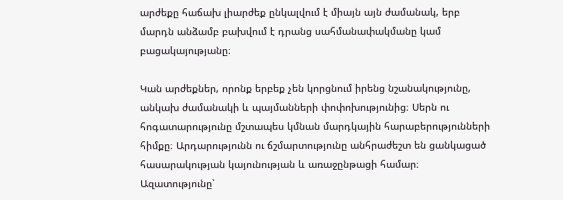արժեքը հաճախ լիարժեք ընկալվում է միայն այն ժամանակ, երբ մարդն անձամբ բախվում է դրանց սահմանափակմանը կամ բացակայությանը։

Կան արժեքներ, որոնք երբեք չեն կորցնում իրենց նշանակությունը, անկախ ժամանակի և պայմանների փոփոխությունից։ Սերն ու հոգատարությունը մշտապես կմնան մարդկային հարաբերությունների հիմքը։ Արդարությունն ու ճշմարտությունը անհրաժեշտ են ցանկացած հասարակության կայունության և առաջընթացի համար։ Ազատությունը՝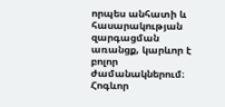որպես անհատի և հասարակության զարգացման առանցք, կարևոր է բոլոր ժամանակներում։ Հոգևոր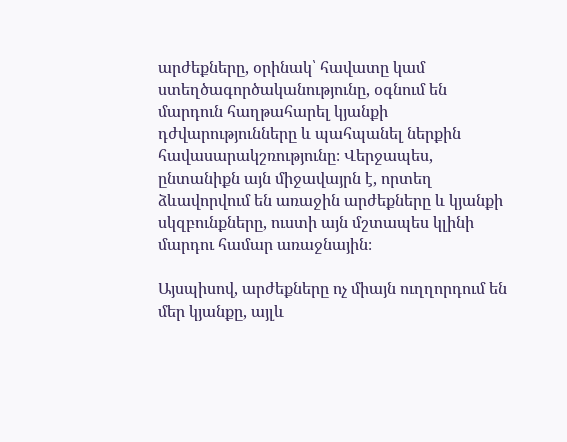արժեքները, օրինակ՝ հավատը կամ ստեղծագործականությունը, օգնում են մարդուն հաղթահարել կյանքի դժվարությունները և պահպանել ներքին հավասարակշռությունը։ Վերջապես, ընտանիքն այն միջավայրն է, որտեղ ձևավորվում են առաջին արժեքները և կյանքի սկզբունքները, ուստի այն մշտապես կլինի մարդու համար առաջնային։

Այսպիսով, արժեքները ոչ միայն ուղղորդում են մեր կյանքը, այլև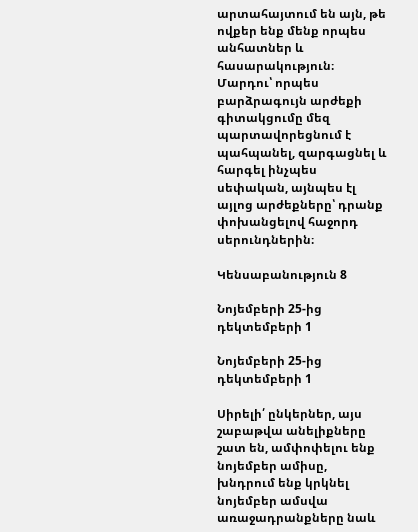արտահայտում են այն, թե ովքեր ենք մենք որպես անհատներ և հասարակություն։ Մարդու՝ որպես բարձրագույն արժեքի գիտակցումը մեզ պարտավորեցնում է պահպանել, զարգացնել և հարգել ինչպես սեփական, այնպես էլ այլոց արժեքները՝ դրանք փոխանցելով հաջորդ սերունդներին։

Կենսաբանություն 8

Նոյեմբերի 25-ից դեկտեմբերի 1

Նոյեմբերի 25-ից դեկտեմբերի 1

Սիրելի՛ ընկերներ, այս շաբաթվա անելիքները շատ են, ամփոփելու ենք նոյեմբեր ամիսը, խնդրում ենք կրկնել նոյեմբեր ամսվա առաջադրանքները նաև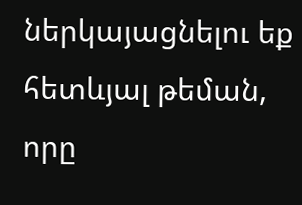ներկայացնելու եք հետևյալ թեման, որը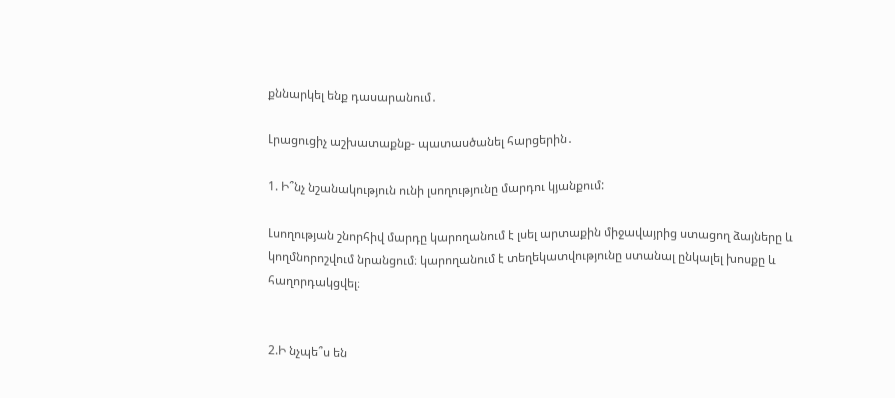քննարկել ենք դասարանում․

Լրացուցիչ աշխատաքնք- պատասծանել հարցերին․

1. Ի՞նչ նշանակություն ունի լսողությունը մարդու կյանքում:

Լսողության շնորհիվ մարդը կարողանում է լսել արտաքին միջավայրից ստացող ձայները և կողմնորոշվում նրանցում։ կարողանում է տեղեկատվությունը ստանալ ընկալել խոսքը և հաղորդակցվել։


2.Ի նչպե՞ս են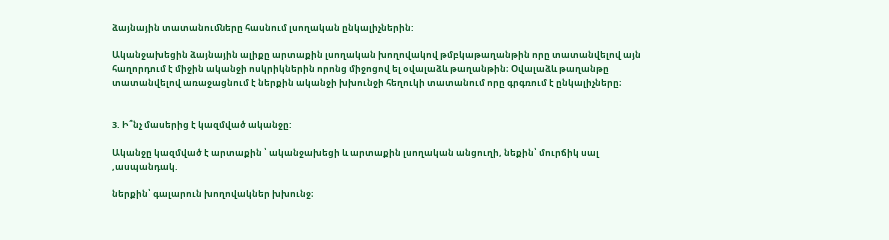ձայնային տատանուﬓերը հասնում լսողական ընկալիչներին:

Ականջախեցին ձայնային ալիքը արտաքին լսողական խողովակով թմբկաթաղանթին որը տատանվելով այն հաղորդում է միջին ականջի ոսկրիկներին որոնց միջոցով ել օվալաձև թաղանթին։ Օվալաձև թաղանթը տատանվելով առաջացնում է ներքին ականջի խխունջի հեղուկի տատանում որը գրգռում է ընկալիչները։


3. Ի՞նչ մասերից է կազմված ականջը:

Ականջը կազմված է արտաքին ՝ ականջախեցի և արտաքին լսողական անցուղի, նեքին՝ մուրճիկ սալ ,ասպանդակ.

ներքին՝ գալարուն խողովակներ խխունջ։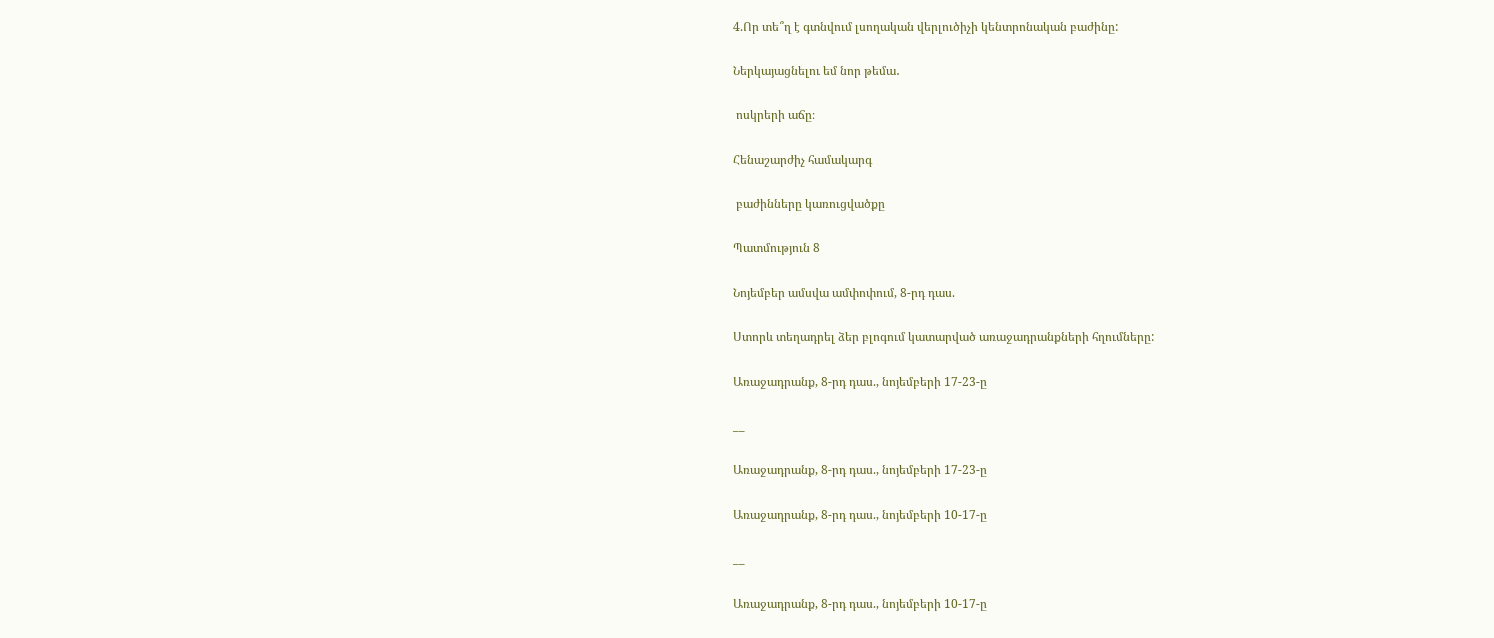4.Որ տե՞ղ է գտնվում լսողական վերլուծիչի կենտրոնական բաժինը:

Ներկայացնելու եմ նոր թեմա․

 ոսկրերի աճը։

Հենաշարժիչ համակարգ

 բաժինները կառուցվածքը

Պատմություն 8

Նոյեմբեր ամսվա ամփոփում, 8-րդ դաս.

Ստորև տեղադրել ձեր բլոգում կատարված առաջադրանքների հղումները:

Առաջադրանք, 8-րդ դաս., նոյեմբերի 17-23-ը

__

Առաջադրանք, 8-րդ դաս., նոյեմբերի 17-23-ը

Առաջադրանք, 8-րդ դաս., նոյեմբերի 10-17-ը

__

Առաջադրանք, 8-րդ դաս., նոյեմբերի 10-17-ը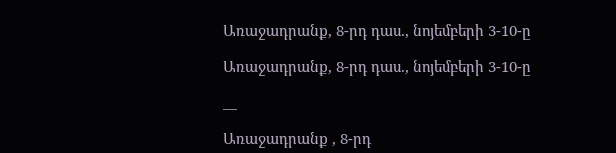Առաջադրանք, 8-րդ դաս., նոյեմբերի 3-10-ը

Առաջադրանք, 8-րդ դաս., նոյեմբերի 3-10-ը

__

Առաջադրանք , 8-րդ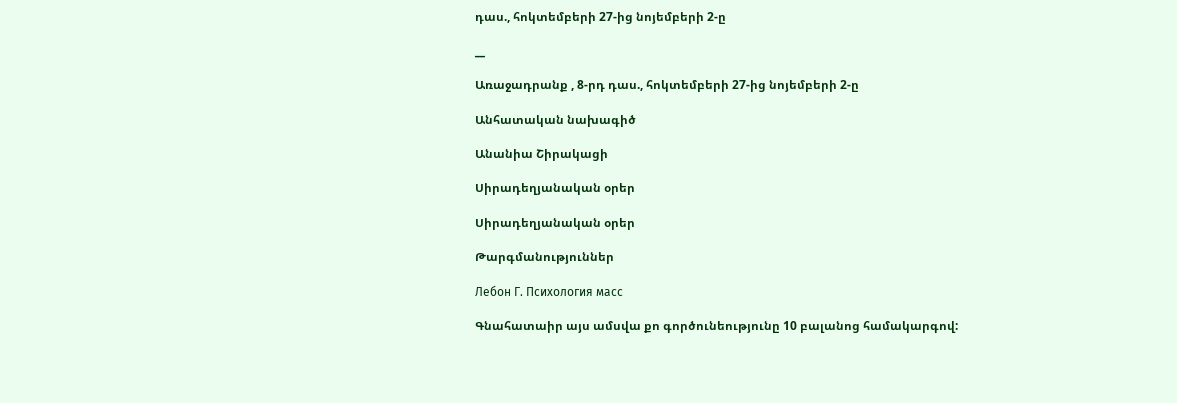դաս., հոկտեմբերի 27-ից նոյեմբերի 2-ը

__

Առաջադրանք , 8-րդ դաս., հոկտեմբերի 27-ից նոյեմբերի 2-ը

Անհատական նախագիծ

Անանիա Շիրակացի

Սիրադեղյանական օրեր

Սիրադեղյանական օրեր

Թարգմանություններ

Лебон Г. Психология масс

Գնահատաիր այս ամսվա քո գործունեությունը 10 բալանոց համակարգով: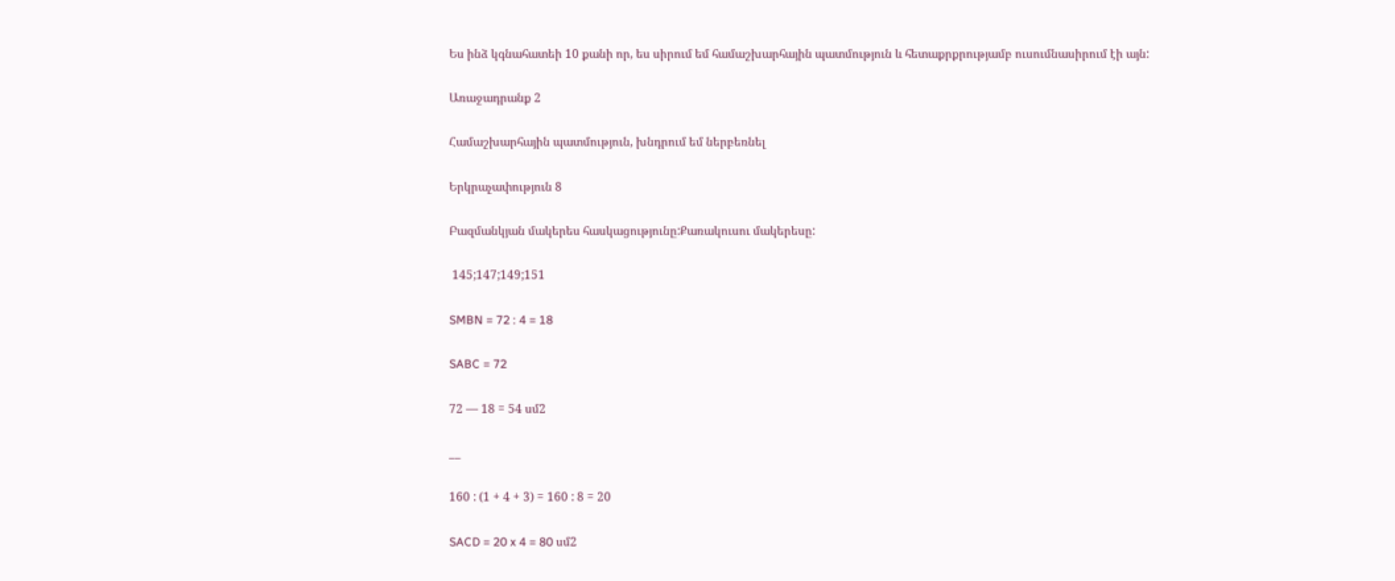Ես ինձ կգնահատեի 10 քանի որ, ես սիրում եմ համաշխարհային պատմություն և հետաքրքրությամբ ուսումնասիրում էի այն:

Առաջադրանք 2

Համաշխարհային պատմություն, խնդրում եմ ներբեռնել

Երկրաչափություն 8

Բազմանկյան մակերես հասկացությունը:Քառակուսու մակերեսը:

 145;147;149;151

SMBN = 72 : 4 = 18

SABC = 72

72 — 18 = 54 սմ2

__

160 : (1 + 4 + 3) = 160 : 8 = 20

SACD = 20 x 4 = 80 սմ2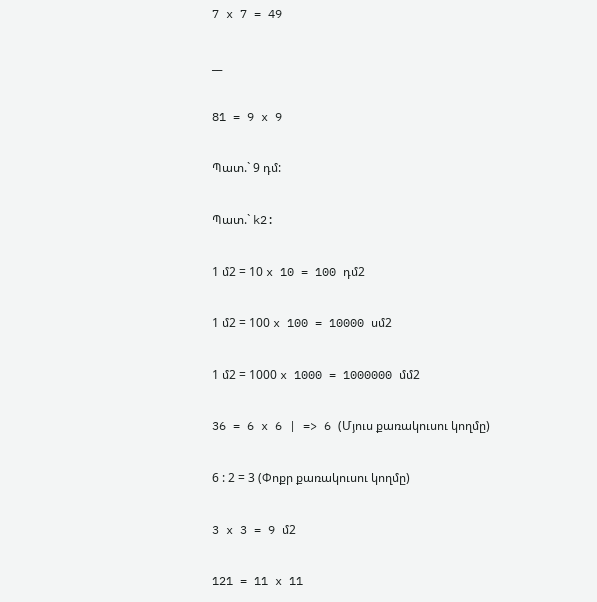7 x 7 = 49

__

81 = 9 x 9

Պատ.` 9 դմ:

Պատ.` k2:

1 մ2 = 10 x 10 = 100 դմ2

1 մ2 = 100 x 100 = 10000 սմ2

1 մ2 = 1000 x 1000 = 1000000 մմ2

36 = 6 x 6 | => 6 (Մյուս քառակուսու կողմը)

6 : 2 = 3 (Փոքր քառակուսու կողմը)

3 x 3 = 9 մ2

121 = 11 x 11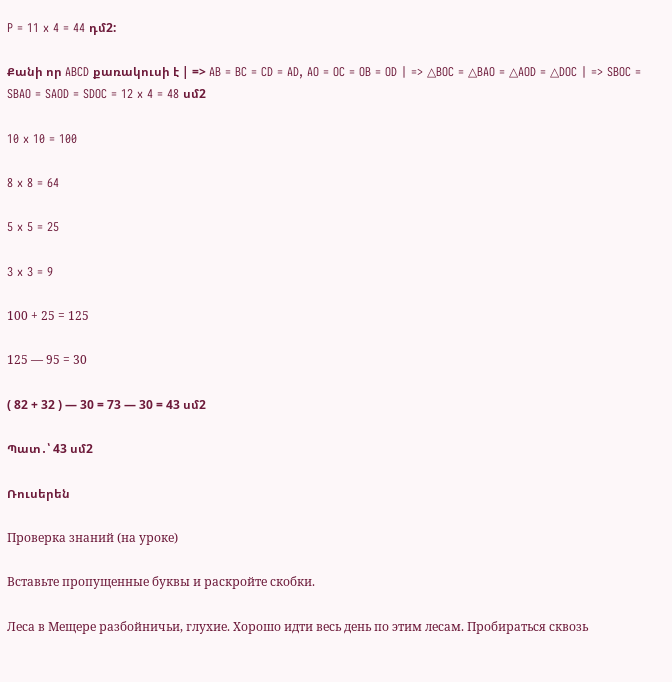P = 11 x 4 = 44 դմ2:

Քանի որ ABCD քառակուսի է | => AB = BC = CD = AD, AO = OC = OB = OD | => △BOC = △BAO = △AOD = △DOC | => SBOC = SBAO = SAOD = SDOC = 12 x 4 = 48 սմ2

10 x 10 = 100

8 x 8 = 64

5 x 5 = 25

3 x 3 = 9

100 + 25 = 125

125 — 95 = 30

( 82 + 32 ) — 30 = 73 — 30 = 43 սմ2

Պատ․՝ 43 սմ2

Ռուսերեն

Проверка знаний (на уроке)

Вставьте пропущенные буквы и раскройте скобки.

Леса в Мещере разбойничьи, глухие. Хорошо идти весь день по этим лесам. Пробираться сквозь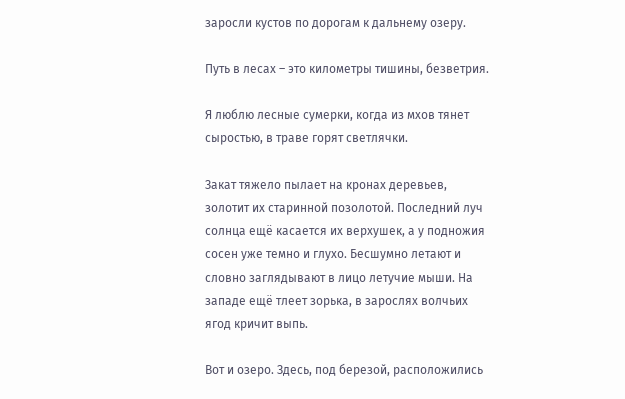заросли кустов по дорогам к дальнему озеру.

Путь в лесах – это километры тишины, безветрия.

Я люблю лесные сумерки, когда из мхов тянет сыростью, в траве горят светлячки.

Закат тяжело пылает на кронах деревьев, золотит их старинной позолотой. Последний луч солнца ещё касается их верхушек, а у подножия сосен уже темно и глухо. Бесшумно летают и словно заглядывают в лицо летучие мыши. На западе ещё тлеет зорька, в зарослях волчьих ягод кричит выпь.

Вот и озеро. Здесь, под березой, расположились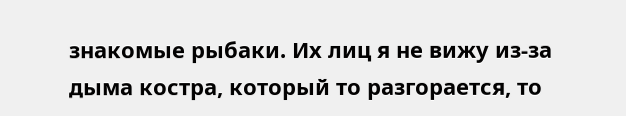знакомые рыбаки. Их лиц я не вижу из-за дыма костра, который то разгорается, то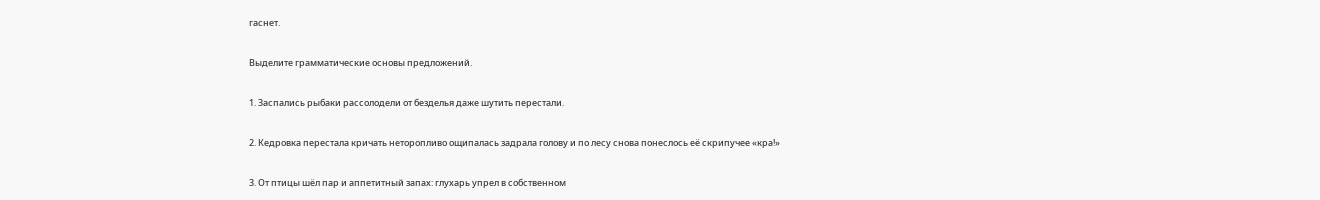гаснет.

Выделите грамматические основы предложений.

1. Заспались рыбаки рассолодели от безделья даже шутить перестали.

2. Кедровка перестала кричать неторопливо ощипалась задрала голову и по лесу снова понеслось её скрипучее «кра!»

3. От птицы шёл пар и аппетитный запах: глухарь упрел в собственном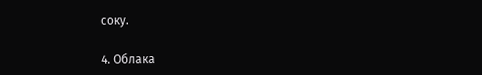соку.

4. Облака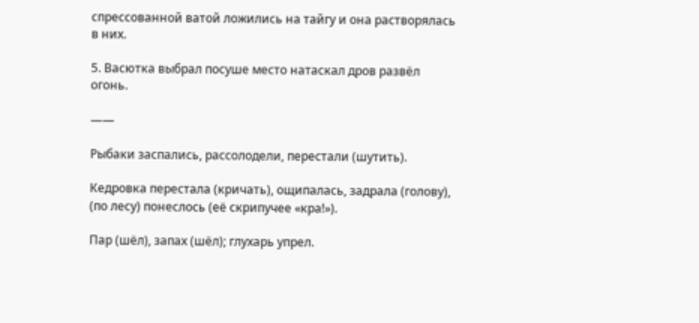спрессованной ватой ложились на тайгу и она растворялась в них.

5. Васютка выбрал посуше место натаскал дров развёл огонь.

——

Рыбаки заспались, рассолодели, перестали (шутить).

Кедровка перестала (кричать), ощипалась, задрала (голову), (по лесу) понеслось (её скрипучее «кра!»).

Пар (шёл), запах (шёл); глухарь упрел.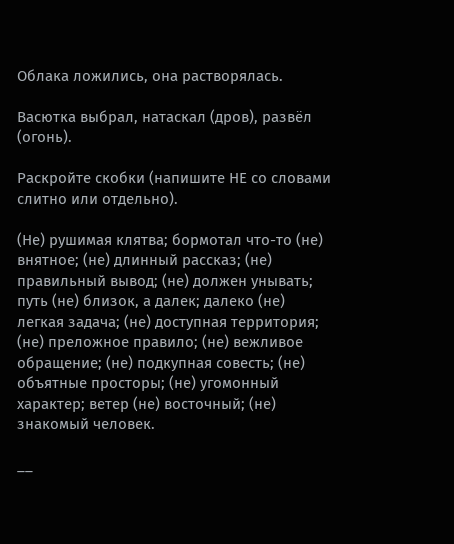Облака ложились, она растворялась.

Васютка выбрал, натаскал (дров), развёл (огонь).

Раскройте скобки (напишите НЕ со словами слитно или отдельно).

(Не) рушимая клятва; бормотал что-то (не) внятное; (не) длинный рассказ; (не) правильный вывод; (не) должен унывать; путь (не) близок, а далек; далеко (не) легкая задача; (не) доступная территория; (не) преложное правило; (не) вежливое обращение; (не) подкупная совесть; (не) объятные просторы; (не) угомонный характер; ветер (не) восточный; (не) знакомый человек.

__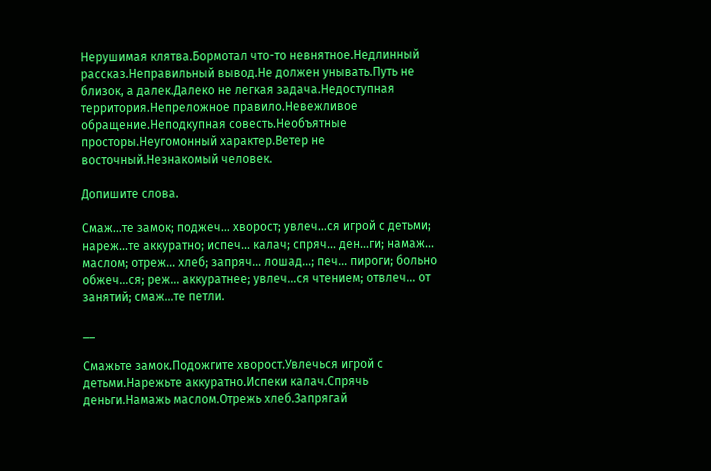Нерушимая клятва.Бормотал что-то невнятное.Недлинный рассказ.Неправильный вывод.Не должен унывать.Путь не близок, а далек.Далеко не легкая задача.Недоступная территория.Непреложное правило.Невежливое обращение.Неподкупная совесть.Необъятные просторы.Неугомонный характер.Ветер не восточный.Незнакомый человек.

Допишите слова.

Смаж…те замок; поджеч… хворост; увлеч…ся игрой с детьми; нареж…те аккуратно; испеч… калач; спряч… ден…ги; намаж… маслом; отреж… хлеб; запряч… лошад…; печ… пироги; больно обжеч…ся; реж… аккуратнее; увлеч…ся чтением; отвлеч… от занятий; смаж…те петли.

__

Смажьте замок.Подожгите хворост.Увлечься игрой с детьми.Нарежьте аккуратно.Испеки калач.Спрячь деньги.Намажь маслом.Отрежь хлеб.Запрягай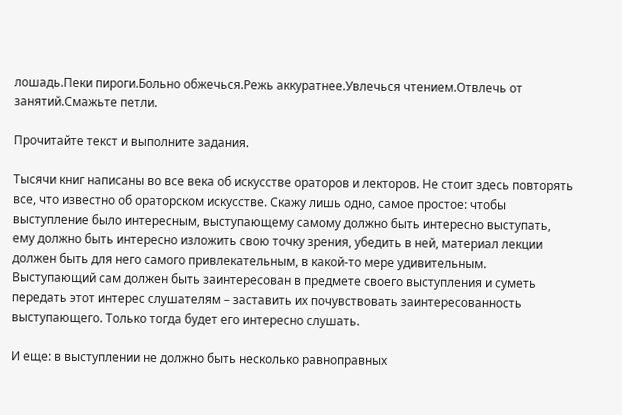лошадь.Пеки пироги.Больно обжечься.Режь аккуратнее.Увлечься чтением.Отвлечь от занятий.Смажьте петли.

Прочитайте текст и выполните задания.

Тысячи книг написаны во все века об искусстве ораторов и лекторов. Не стоит здесь повторять все, что известно об ораторском искусстве. Скажу лишь одно, самое простое: чтобы выступление было интересным, выступающему самому должно быть интересно выступать, ему должно быть интересно изложить свою точку зрения, убедить в ней, материал лекции должен быть для него самого привлекательным, в какой-то мере удивительным. Выступающий сам должен быть заинтересован в предмете своего выступления и суметь передать этот интерес слушателям – заставить их почувствовать заинтересованность выступающего. Только тогда будет его интересно слушать.

И еще: в выступлении не должно быть несколько равноправных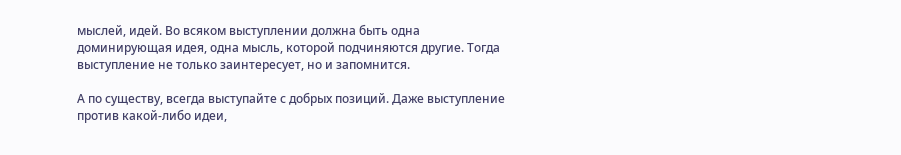мыслей, идей. Во всяком выступлении должна быть одна доминирующая идея, одна мысль, которой подчиняются другие. Тогда выступление не только заинтересует, но и запомнится.

А по существу, всегда выступайте с добрых позиций. Даже выступление против какой-либо идеи,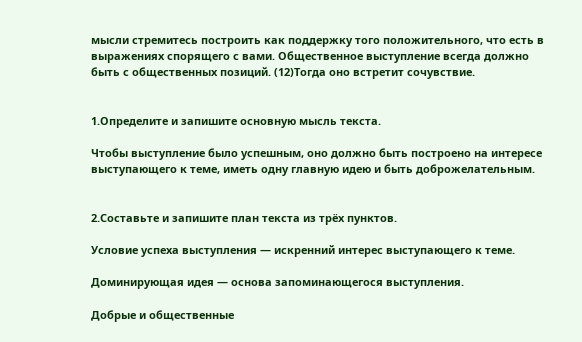мысли стремитесь построить как поддержку того положительного, что есть в выражениях спорящего с вами. Общественное выступление всегда должно быть с общественных позиций. (12)Тогда оно встретит сочувствие.


1.Определите и запишите основную мысль текста.

Чтобы выступление было успешным, оно должно быть построено на интересе выступающего к теме, иметь одну главную идею и быть доброжелательным.


2.Составьте и запишите план текста из трёх пунктов.

Условие успеха выступления — искренний интерес выступающего к теме.

Доминирующая идея — основа запоминающегося выступления.

Добрые и общественные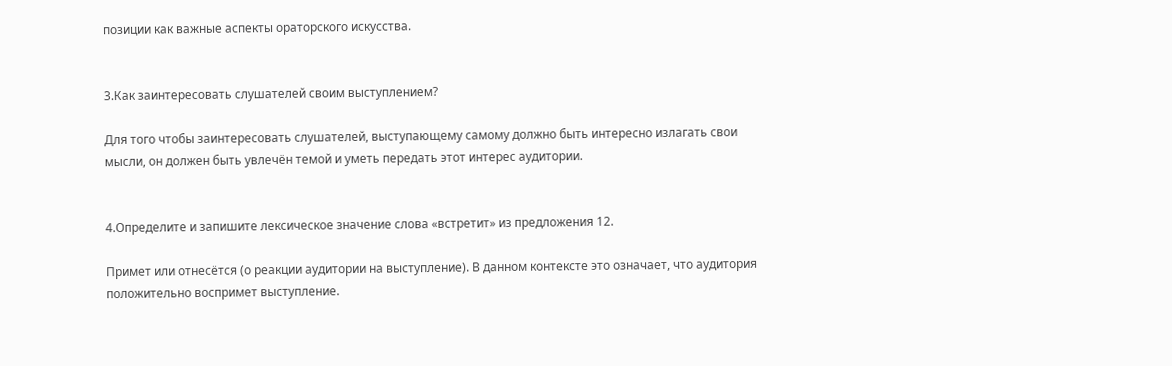позиции как важные аспекты ораторского искусства.


3.Как заинтересовать слушателей своим выступлением?

Для того чтобы заинтересовать слушателей, выступающему самому должно быть интересно излагать свои мысли, он должен быть увлечён темой и уметь передать этот интерес аудитории.


4.Определите и запишите лексическое значение слова «встретит» из предложения 12.

Примет или отнесётся (о реакции аудитории на выступление). В данном контексте это означает, что аудитория положительно воспримет выступление.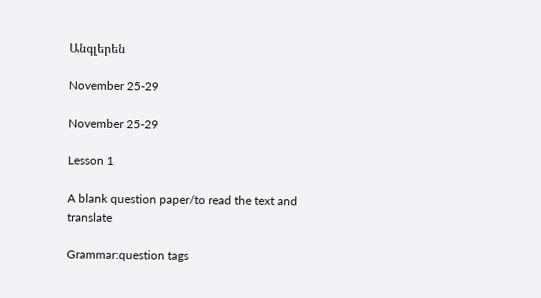Անգլերեն

November 25-29

November 25-29

Lesson 1

A blank question paper/to read the text and translate

Grammar:question tags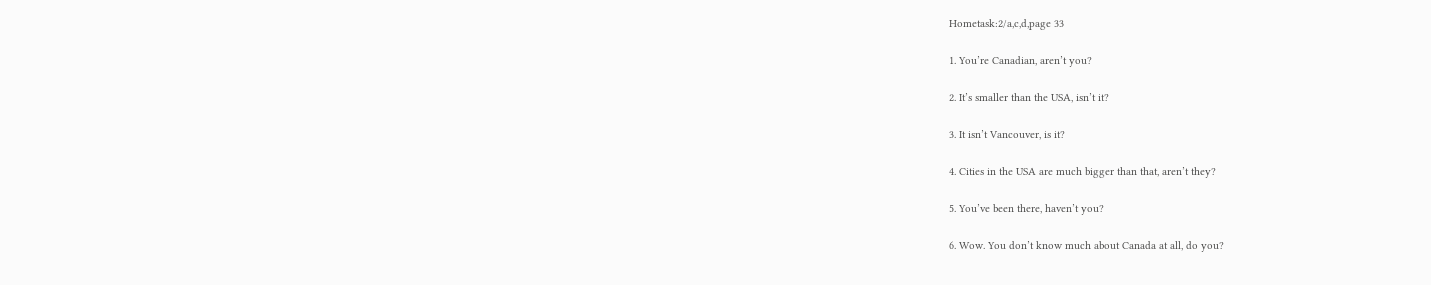Hometask:2/a,c,d,page 33

1. You’re Canadian, aren’t you?

2. It’s smaller than the USA, isn’t it?

3. It isn’t Vancouver, is it?

4. Cities in the USA are much bigger than that, aren’t they?

5. You’ve been there, haven’t you?

6. Wow. You don’t know much about Canada at all, do you?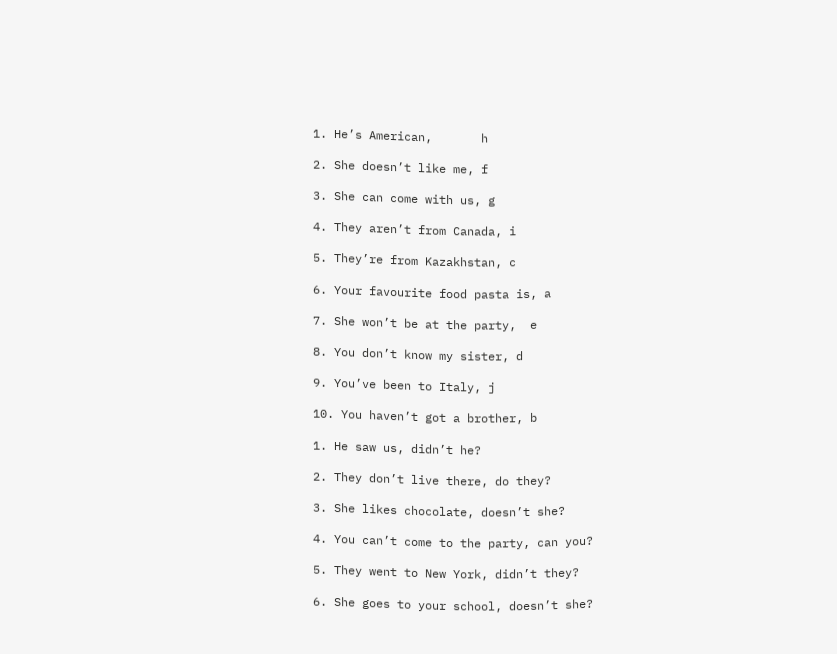1. He’s American,       h

2. She doesn’t like me, f

3. She can come with us, g

4. They aren’t from Canada, i

5. They’re from Kazakhstan, c

6. Your favourite food pasta is, a

7. She won’t be at the party,  e

8. You don’t know my sister, d

9. You’ve been to Italy, j

10. You haven’t got a brother, b

1. He saw us, didn’t he?

2. They don’t live there, do they?

3. She likes chocolate, doesn’t she?

4. You can’t come to the party, can you?

5. They went to New York, didn’t they?

6. She goes to your school, doesn’t she?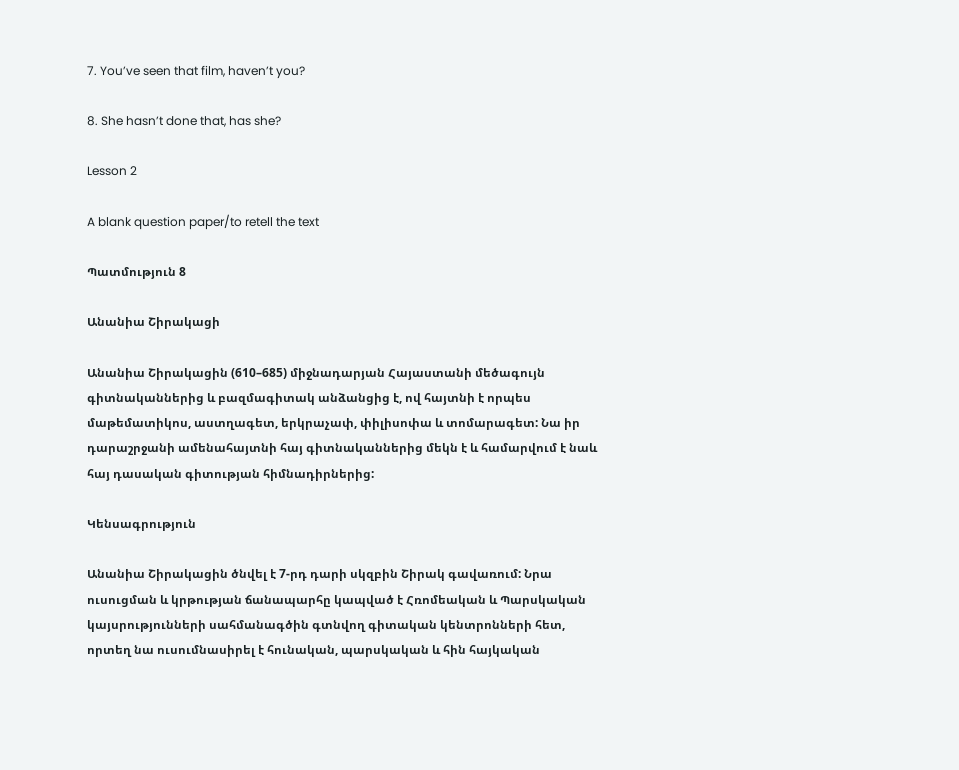7. You’ve seen that film, haven’t you?

8. She hasn’t done that, has she?

Lesson 2

A blank question paper/to retell the text

Պատմություն 8

Անանիա Շիրակացի

Անանիա Շիրակացին (610–685) միջնադարյան Հայաստանի մեծագույն գիտնականներից և բազմագիտակ անձանցից է, ով հայտնի է որպես մաթեմատիկոս, աստղագետ, երկրաչափ, փիլիսոփա և տոմարագետ: Նա իր դարաշրջանի ամենահայտնի հայ գիտնականներից մեկն է և համարվում է նաև հայ դասական գիտության հիմնադիրներից:

Կենսագրություն

Անանիա Շիրակացին ծնվել է 7-րդ դարի սկզբին Շիրակ գավառում: Նրա ուսուցման և կրթության ճանապարհը կապված է Հռոմեական և Պարսկական կայսրությունների սահմանագծին գտնվող գիտական կենտրոնների հետ, որտեղ նա ուսումնասիրել է հունական, պարսկական և հին հայկական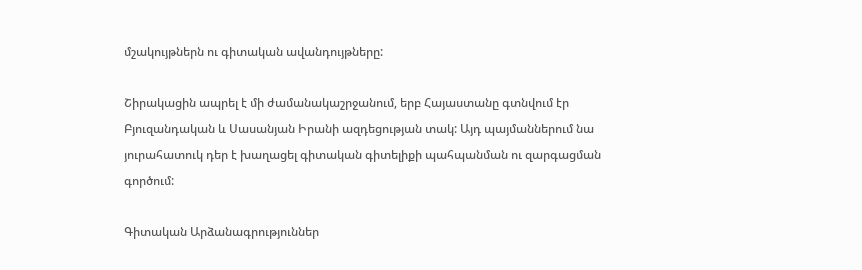մշակույթներն ու գիտական ավանդույթները:

Շիրակացին ապրել է մի ժամանակաշրջանում, երբ Հայաստանը գտնվում էր Բյուզանդական և Սասանյան Իրանի ազդեցության տակ: Այդ պայմաններում նա յուրահատուկ դեր է խաղացել գիտական գիտելիքի պահպանման ու զարգացման գործում:

Գիտական Արձանագրություններ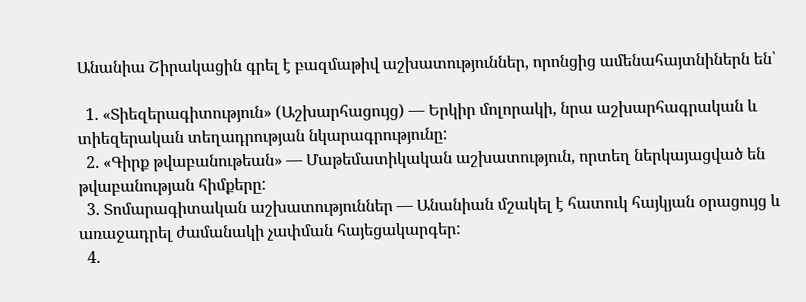Անանիա Շիրակացին գրել է բազմաթիվ աշխատություններ, որոնցից ամենահայտնիներն են՝

  1. «Տիեզերագիտություն» (Աշխարհացույց) — Երկիր մոլորակի, նրա աշխարհագրական և տիեզերական տեղադրության նկարագրությունը:
  2. «Գիրք թվաբանութեան» — Մաթեմատիկական աշխատություն, որտեղ ներկայացված են թվաբանության հիմքերը:
  3. Տոմարագիտական աշխատություններ — Անանիան մշակել է հատուկ հայկյան օրացույց և առաջադրել ժամանակի չափման հայեցակարգեր:
  4.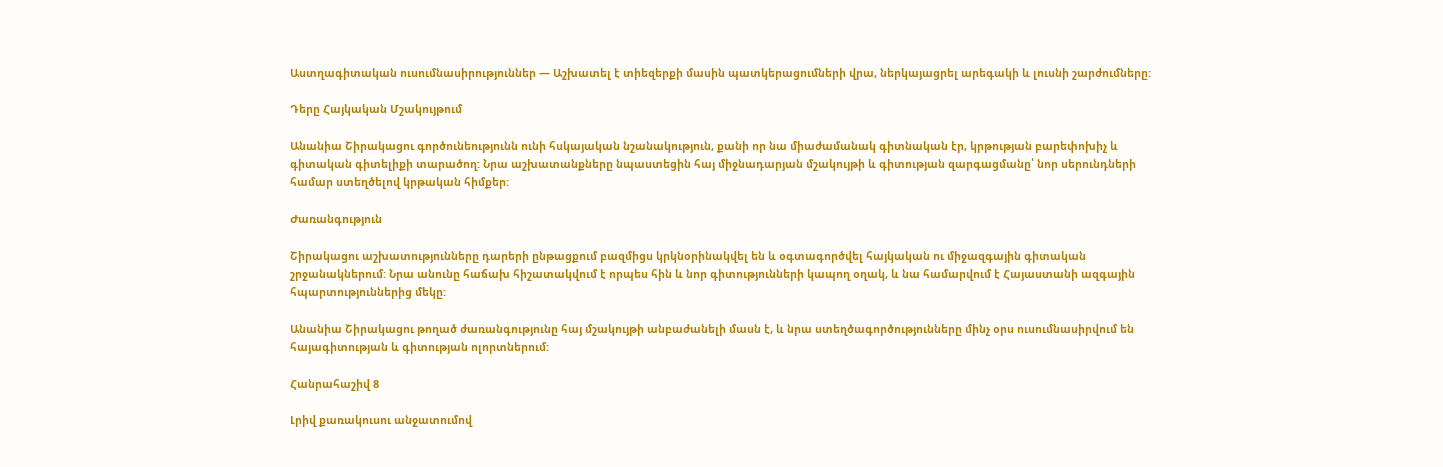Աստղագիտական ուսումնասիրություններ — Աշխատել է տիեզերքի մասին պատկերացումների վրա, ներկայացրել արեգակի և լուսնի շարժումները:

Դերը Հայկական Մշակույթում

Անանիա Շիրակացու գործունեությունն ունի հսկայական նշանակություն, քանի որ նա միաժամանակ գիտնական էր, կրթության բարեփոխիչ և գիտական գիտելիքի տարածող: Նրա աշխատանքները նպաստեցին հայ միջնադարյան մշակույթի և գիտության զարգացմանը՝ նոր սերունդների համար ստեղծելով կրթական հիմքեր:

Ժառանգություն

Շիրակացու աշխատությունները դարերի ընթացքում բազմիցս կրկնօրինակվել են և օգտագործվել հայկական ու միջազգային գիտական շրջանակներում: Նրա անունը հաճախ հիշատակվում է որպես հին և նոր գիտությունների կապող օղակ, և նա համարվում է Հայաստանի ազգային հպարտություններից մեկը:

Անանիա Շիրակացու թողած ժառանգությունը հայ մշակույթի անբաժանելի մասն է, և նրա ստեղծագործությունները մինչ օրս ուսումնասիրվում են հայագիտության և գիտության ոլորտներում:

Հանրահաշիվ 8

Լրիվ քառակուսու անջատումով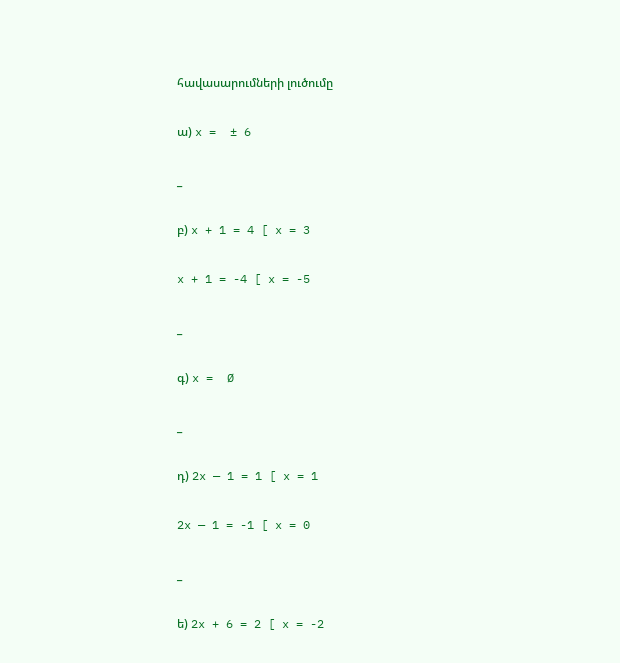հավասարումների լուծումը

ա) x =  ± 6

_

բ) x + 1 = 4 [ x = 3

x + 1 = -4 [ x = -5

_

գ) x =  Ø

_

դ) 2x — 1 = 1 [ x = 1

2x — 1 = -1 [ x = 0

_

ե) 2x + 6 = 2 [ x = -2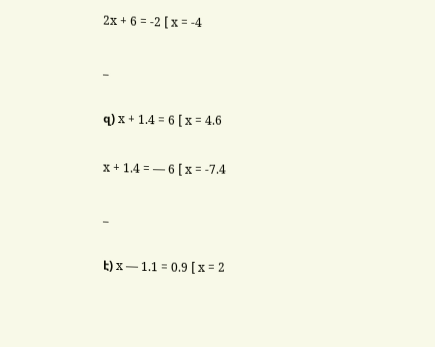2x + 6 = -2 [ x = -4

_

զ) x + 1.4 = 6 [ x = 4.6

x + 1.4 = — 6 [ x = -7.4

_

է) x — 1.1 = 0.9 [ x = 2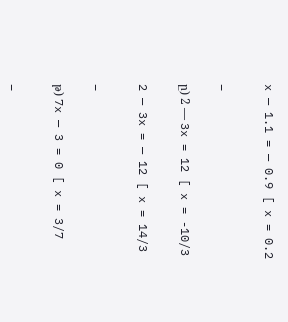x — 1.1 = — 0.9 [ x = 0.2

_

ը) 2 — 3x = 12 [ x = -10/3

2 — 3x = — 12 [ x = 14/3

_

թ) 7x — 3 = 0 [ x = 3/7

_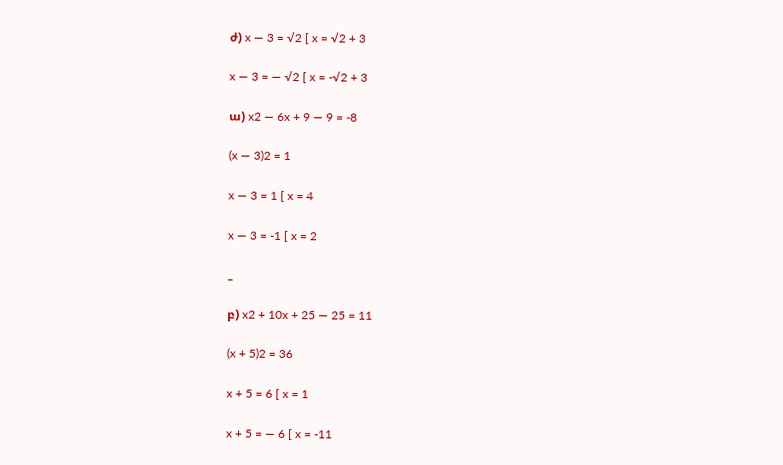ժ) x — 3 = √2 [ x = √2 + 3

x — 3 = — √2 [ x = -√2 + 3

ա) x2 — 6x + 9 — 9 = -8

(x — 3)2 = 1

x — 3 = 1 [ x = 4

x — 3 = -1 [ x = 2

_

բ) x2 + 10x + 25 — 25 = 11

(x + 5)2 = 36

x + 5 = 6 [ x = 1

x + 5 = — 6 [ x = -11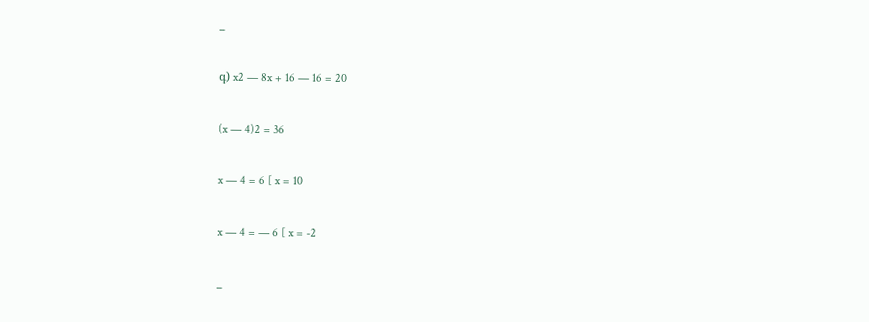_

գ) x2 — 8x + 16 — 16 = 20

(x — 4)2 = 36

x — 4 = 6 [ x = 10

x — 4 = — 6 [ x = -2

_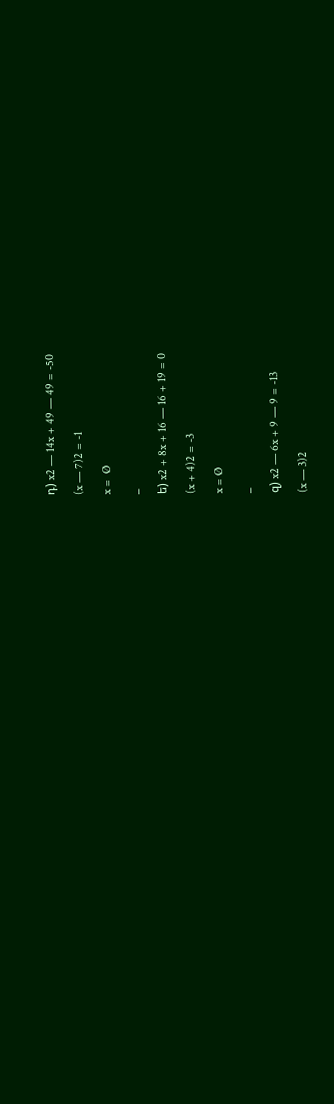դ) x2 — 14x + 49 — 49 = -50

(x — 7)2 = -1

x =  Ø

_

ե) x2 + 8x + 16 — 16 + 19 = 0

(x + 4)2 = -3

x = Ø

_

զ) x2 — 6x + 9 — 9 = -13

(x — 3)2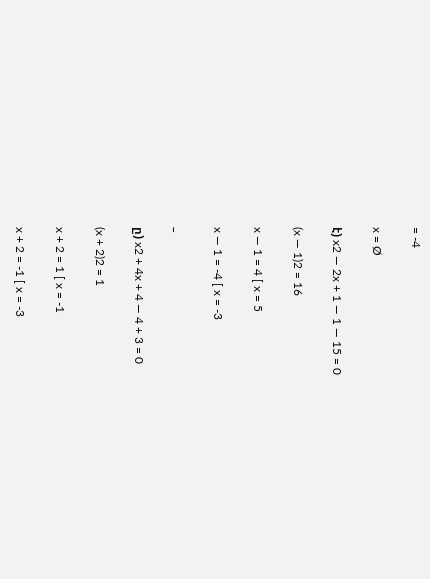= -4

x = Ø

է) x2 — 2x + 1 — 1 — 15 = 0

(x — 1)2 = 16

x — 1 = 4 [ x = 5

x — 1 = -4 [ x = -3

_

ը) x2 + 4x + 4 — 4 + 3 = 0

(x + 2)2 = 1

x + 2 = 1 [ x = -1

x + 2 = -1 [ x = -3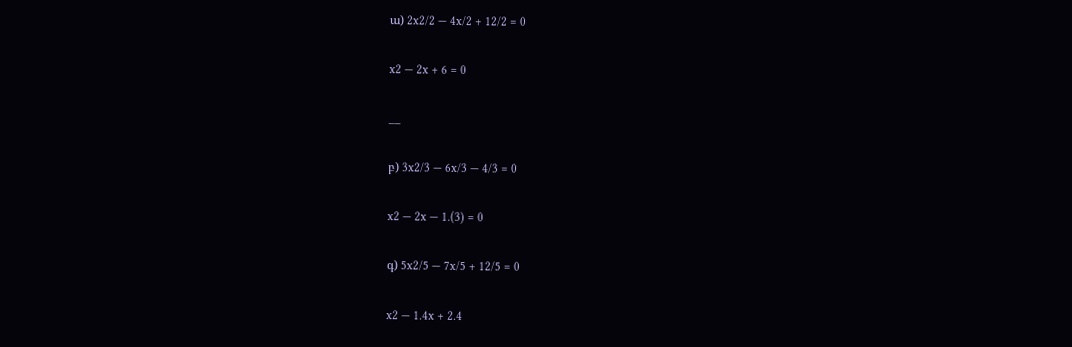ա) 2x2/2 — 4x/2 + 12/2 = 0

x2 — 2x + 6 = 0

__

բ) 3x2/3 — 6x/3 — 4/3 = 0

x2 — 2x — 1.(3) = 0

գ) 5x2/5 — 7x/5 + 12/5 = 0

x2 — 1.4x + 2.4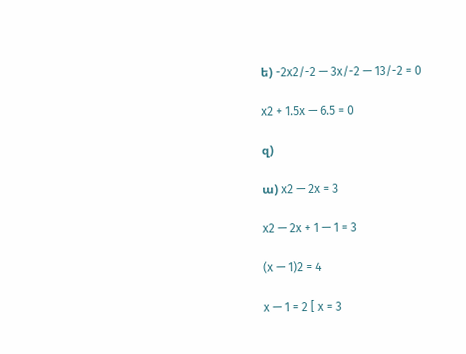ե) -2x2/-2 — 3x/-2 — 13/-2 = 0

x2 + 1.5x — 6.5 = 0

զ)

ա) x2 — 2x = 3

x2 — 2x + 1 — 1 = 3

(x — 1)2 = 4

x — 1 = 2 [ x = 3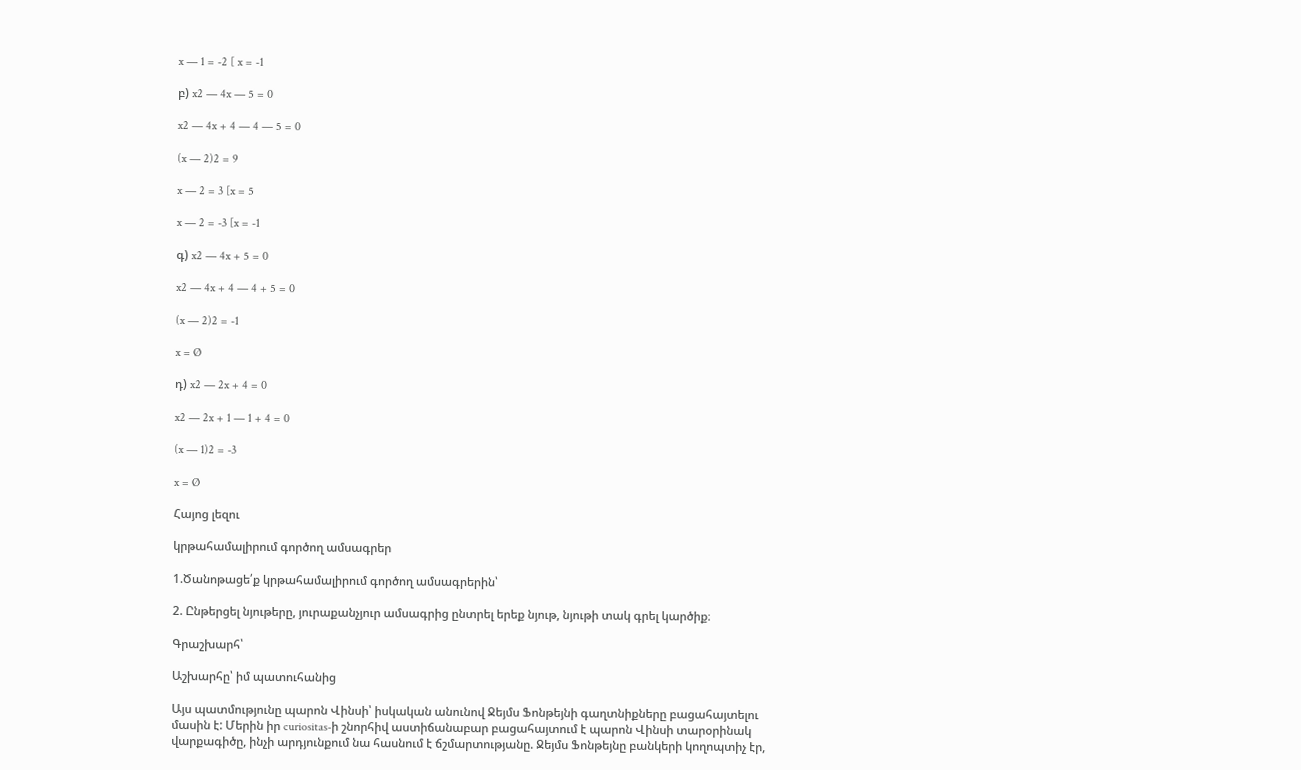x — 1 = -2 [ x = -1

բ) x2 — 4x — 5 = 0

x2 — 4x + 4 — 4 — 5 = 0

(x — 2)2 = 9

x — 2 = 3 [x = 5

x — 2 = -3 [x = -1

գ) x2 — 4x + 5 = 0

x2 — 4x + 4 — 4 + 5 = 0

(x — 2)2 = -1

x = Ø

դ) x2 — 2x + 4 = 0

x2 — 2x + 1 — 1 + 4 = 0

(x — 1)2 = -3

x = Ø

Հայոց լեզու

կրթահամալիրում գործող ամսագրեր

1.Ծանոթացե՛ք կրթահամալիրում գործող ամսագրերին՝

2. Ընթերցել նյութերը, յուրաքանչյուր ամսագրից ընտրել երեք նյութ, նյութի տակ գրել կարծիք։

Գրաշխարհ՝

Աշխարհը՝ իմ պատուհանից

Այս պատմությունը պարոն Վինսի՝ իսկական անունով Ջեյմս Ֆոնթեյնի գաղտնիքները բացահայտելու մասին է: Մերին իր curiositas-ի շնորհիվ աստիճանաբար բացահայտում է պարոն Վինսի տարօրինակ վարքագիծը, ինչի արդյունքում նա հասնում է ճշմարտությանը. Ջեյմս Ֆոնթեյնը բանկերի կողոպտիչ էր,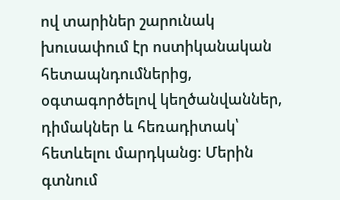ով տարիներ շարունակ խուսափում էր ոստիկանական հետապնդումներից, օգտագործելով կեղծանվաններ, դիմակներ և հեռադիտակ՝ հետևելու մարդկանց։ Մերին գտնում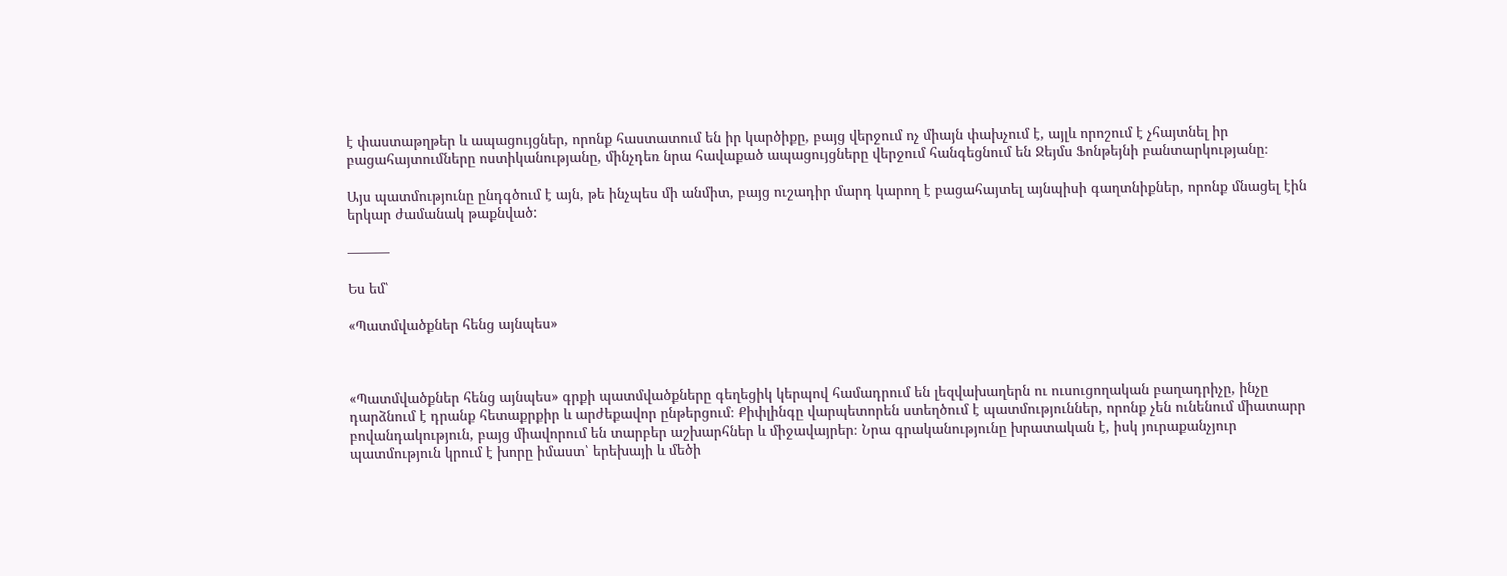է փաստաթղթեր և ապացույցներ, որոնք հաստատում են իր կարծիքը, բայց վերջում ոչ միայն փախչում է, այլև որոշում է չհայտնել իր բացահայտումները ոստիկանությանը, մինչդեռ նրա հավաքած ապացույցները վերջում հանգեցնում են Ջեյմս Ֆոնթեյնի բանտարկությանը։

Այս պատմությունը ընդգծում է այն, թե ինչպես մի անմիտ, բայց ուշադիր մարդ կարող է բացահայտել այնպիսի գաղտնիքներ, որոնք մնացել էին երկար ժամանակ թաքնված:

———

Ես եմ՝

«Պատմվածքներ հենց այնպես»



«Պատմվածքներ հենց այնպես» գրքի պատմվածքները գեղեցիկ կերպով համադրում են լեզվախաղերն ու ուսուցողական բաղադրիչը, ինչը դարձնում է դրանք հետաքրքիր և արժեքավոր ընթերցում։ Քիփլինգը վարպետորեն ստեղծում է պատմություններ, որոնք չեն ունենում միատարր բովանդակություն, բայց միավորում են տարբեր աշխարհներ և միջավայրեր։ Նրա գրականությունը խրատական է, իսկ յուրաքանչյուր պատմություն կրում է խորը իմաստ՝ երեխայի և մեծի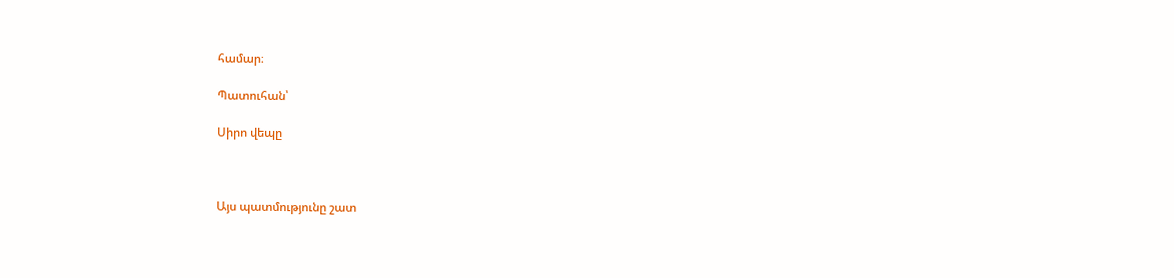համար։

Պատուհան՝

Սիրո վեպը



Այս պատմությունը շատ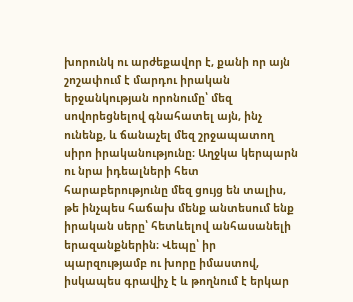խորունկ ու արժեքավոր է, քանի որ այն շոշափում է մարդու իրական երջանկության որոնումը՝ մեզ սովորեցնելով գնահատել այն, ինչ ունենք, և ճանաչել մեզ շրջապատող սիրո իրականությունը։ Աղջկա կերպարն ու նրա իդեալների հետ հարաբերությունը մեզ ցույց են տալիս, թե ինչպես հաճախ մենք անտեսում ենք իրական սերը՝ հետևելով անհասանելի երազանքներին։ Վեպը՝ իր պարզությամբ ու խորը իմաստով, իսկապես գրավիչ է և թողնում է երկար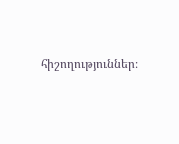հիշողություններ։